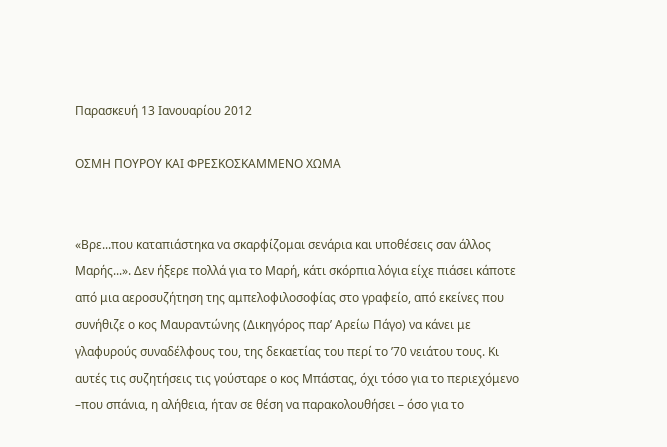Παρασκευή 13 Ιανουαρίου 2012

ΟΣΜΗ ΠΟΥΡΟΥ ΚΑΙ ΦΡΕΣΚΟΣΚΑΜΜΕΝΟ ΧΩΜΑ


«Βρε...που καταπιάστηκα να σκαρφίζομαι σενάρια και υποθέσεις σαν άλλος Μαρής...». Δεν ήξερε πολλά για το Μαρή, κάτι σκόρπια λόγια είχε πιάσει κάποτε από μια αεροσυζήτηση της αμπελοφιλοσοφίας στο γραφείο, από εκείνες που συνήθιζε ο κος Μαυραντώνης (Δικηγόρος παρ’ Αρείω Πάγο) να κάνει με γλαφυρούς συναδέλφους του, της δεκαετίας του περί το ’70 νειάτου τους. Κι αυτές τις συζητήσεις τις γούσταρε ο κος Μπάστας, όχι τόσο για το περιεχόμενο –που σπάνια, η αλήθεια, ήταν σε θέση να παρακολουθήσει – όσο για το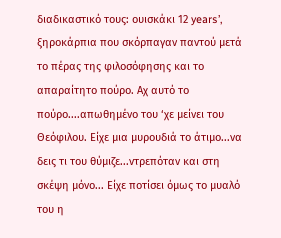διαδικαστικό τους: ουισκάκι 12 years’, ξηροκάρπια που σκόρπαγαν παντού μετά το πέρας της φιλοσόφησης και το απαραίτητο πούρο. Αχ αυτό το πούρο....απωθημένο του ‘χε μείνει του Θεόφιλου. Είχε μια μυρουδιά το άτιμο...να δεις τι του θύμιζε...ντρεπόταν και στη σκέψη μόνο... Είχε ποτίσει όμως το μυαλό του η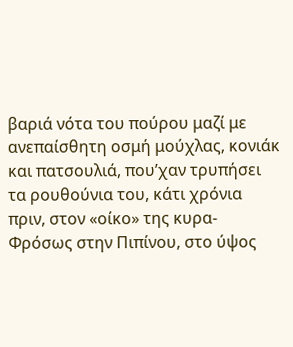βαριά νότα του πούρου μαζί με ανεπαίσθητη οσμή μούχλας, κονιάκ και πατσουλιά, που’χαν τρυπήσει τα ρουθούνια του, κάτι χρόνια πριν, στον «οίκο» της κυρα-Φρόσως στην Πιπίνου, στο ύψος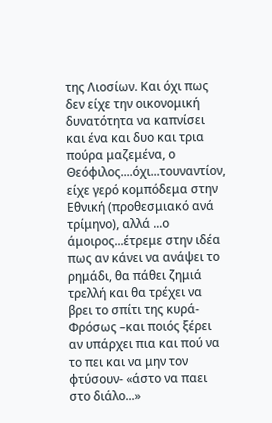της Λιοσίων. Και όχι πως δεν είχε την οικονομική δυνατότητα να καπνίσει και ένα και δυο και τρια πούρα μαζεμένα, ο Θεόφιλος....όχι...τουναντίον, είχε γερό κομπόδεμα στην Εθνική (προθεσμιακό ανά τρίμηνο), αλλά ...ο άμοιρος...έτρεμε στην ιδέα πως αν κάνει να ανάψει το ρημάδι, θα πάθει ζημιά τρελλή και θα τρέχει να βρει το σπίτι της κυρά-Φρόσως –και ποιός ξέρει αν υπάρχει πια και πού να το πει και να μην τον φτύσουν- «άστο να παει στο διάλο...»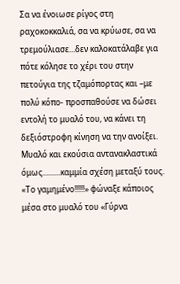Σα να ένοιωσε ρίγος στη ραχοκοκκαλιά, σα να κρύωσε, σα να τρεμούλιασε...δεν καλοκατάλαβε για πότε κόλησε το χέρι του στην πετούγια της τζαμόπορτας και –με πολύ κόπο- προσπαθούσε να δώσει εντολή το μυαλό του, να κάνει τη δεξιόστροφη κίνηση να την ανοίξει. Μυαλό και εκούσια αντανακλαστικά όμως.........καμμία σχέση μεταξύ τους. «Το γαμημένο!!!!!» φώναξε κάποιος μέσα στο μυαλό του «Γύρνα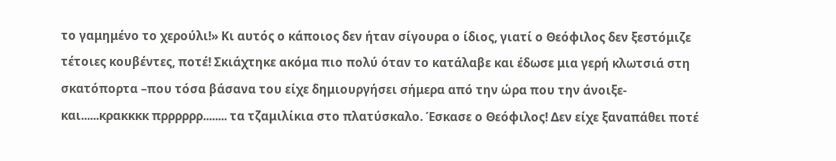το γαμημένο το χερούλι!» Κι αυτός ο κάποιος δεν ήταν σίγουρα ο ίδιος, γιατί ο Θεόφιλος δεν ξεστόμιζε τέτοιες κουβέντες, ποτέ! Σκιάχτηκε ακόμα πιο πολύ όταν το κατάλαβε και έδωσε μια γερή κλωτσιά στη σκατόπορτα –που τόσα βάσανα του είχε δημιουργήσει σήμερα από την ώρα που την άνοιξε- και......κρακκκκ πρρρρρρ........ τα τζαμιλίκια στο πλατύσκαλο. Έσκασε ο Θεόφιλος! Δεν είχε ξαναπάθει ποτέ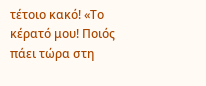τέτοιο κακό! «Το κέρατό μου! Ποιός πάει τώρα στη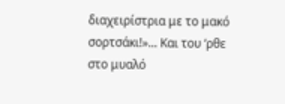διαχειρίστρια με το μακό σορτσάκι!»... Και του ‘ρθε στο μυαλό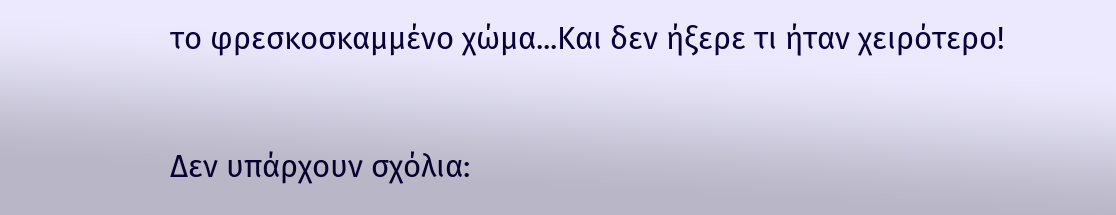το φρεσκοσκαμμένο χώμα...Και δεν ήξερε τι ήταν χειρότερο!

Δεν υπάρχουν σχόλια: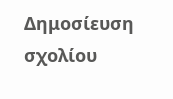Δημοσίευση σχολίου